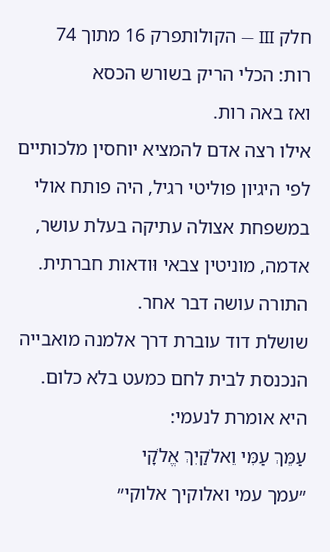חלק III — הקולותפרק 16 מתוך 74
רות: הכלי הריק בשורש הכסא
ואז באה רות.
אילו רצה אדם להמציא יוחסין מלכותיים לפי היגיון פוליטי רגיל, היה פותח אולי במשפחת אצולה עתיקה בעלת עושר, אדמה, מוניטין צבאי וּודאות חברתית.
התורה עושה דבר אחר.
שושלת דוד עוברת דרך אלמנה מואבייה הנכנסת לבית לחם כמעט בלא כלום.
היא אומרת לנעמי:
עַמֵּךְ עַמִּי וֵאלֹקַיִךְ אֱלֹקָי
״עמך עמי ואלוקיך אלוקי״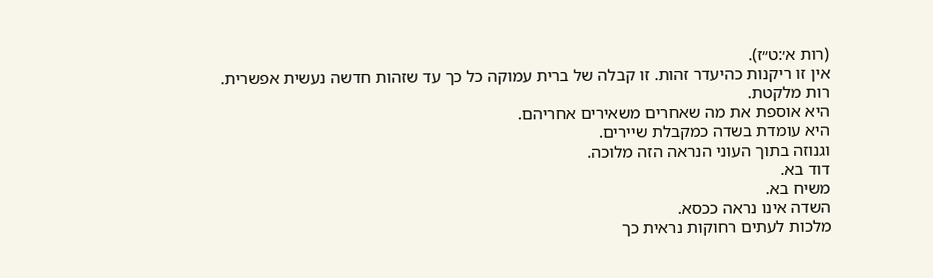(רות א׳:ט״ז).
אין זו ריקנות כהיעדר זהות. זו קבלה של ברית עמוקה כל כך עד שזהות חדשה נעשית אפשרית.
רות מלקטת.
היא אוספת את מה שאחרים משאירים אחריהם.
היא עומדת בשדה כמקבלת שיירים.
וגנוזה בתוך העוני הנראה הזה מלוכה.
דוד בא.
משיח בא.
השדה אינו נראה ככסא.
מלכות לעתים רחוקות נראית כך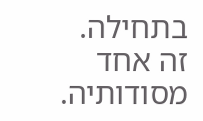בתחילה.
זה אחד מסודותיה.